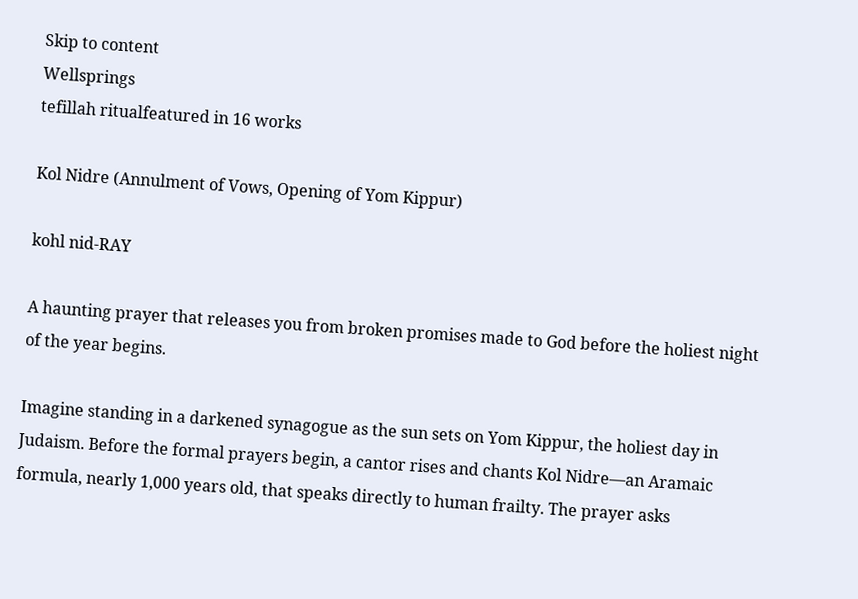Skip to content
Wellsprings
tefillah ritualfeatured in 16 works

Kol Nidre (Annulment of Vows, Opening of Yom Kippur)

kohl nid-RAY

A haunting prayer that releases you from broken promises made to God before the holiest night of the year begins.

Imagine standing in a darkened synagogue as the sun sets on Yom Kippur, the holiest day in Judaism. Before the formal prayers begin, a cantor rises and chants Kol Nidre—an Aramaic formula, nearly 1,000 years old, that speaks directly to human frailty. The prayer asks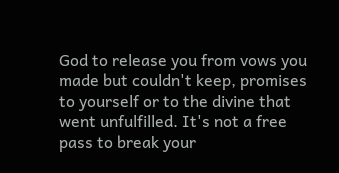God to release you from vows you made but couldn't keep, promises to yourself or to the divine that went unfulfilled. It's not a free pass to break your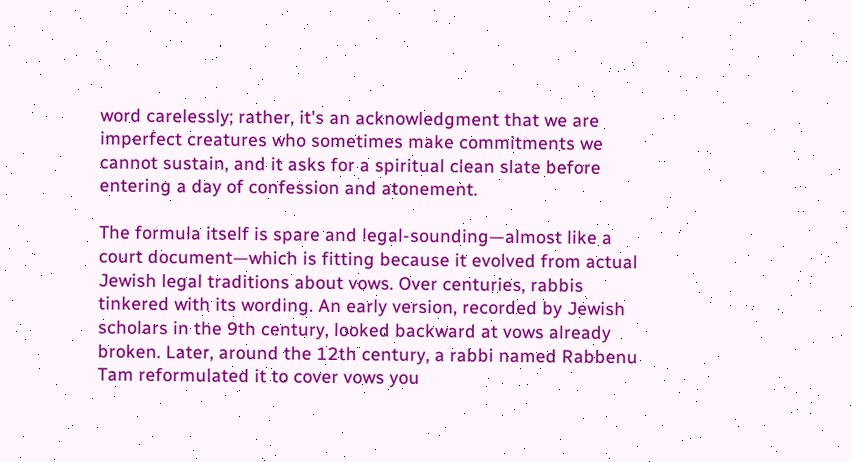word carelessly; rather, it's an acknowledgment that we are imperfect creatures who sometimes make commitments we cannot sustain, and it asks for a spiritual clean slate before entering a day of confession and atonement.

The formula itself is spare and legal-sounding—almost like a court document—which is fitting because it evolved from actual Jewish legal traditions about vows. Over centuries, rabbis tinkered with its wording. An early version, recorded by Jewish scholars in the 9th century, looked backward at vows already broken. Later, around the 12th century, a rabbi named Rabbenu Tam reformulated it to cover vows you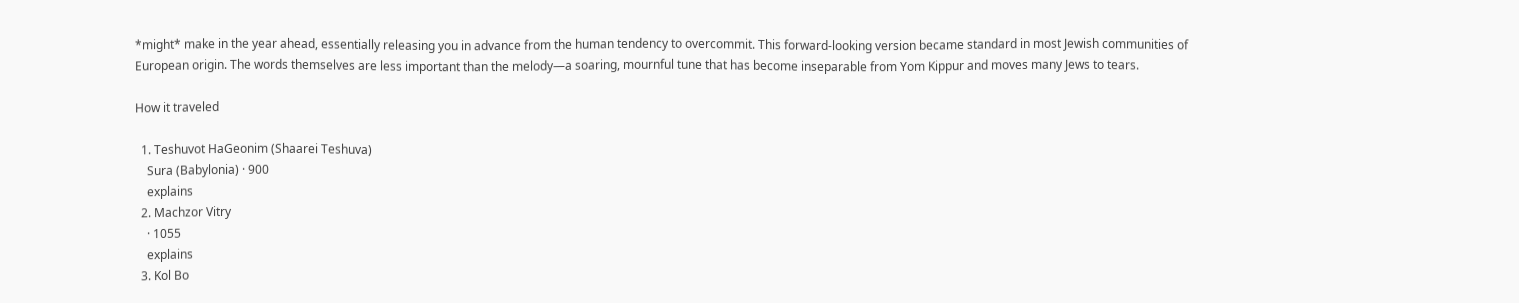*might* make in the year ahead, essentially releasing you in advance from the human tendency to overcommit. This forward-looking version became standard in most Jewish communities of European origin. The words themselves are less important than the melody—a soaring, mournful tune that has become inseparable from Yom Kippur and moves many Jews to tears.

How it traveled

  1. Teshuvot HaGeonim (Shaarei Teshuva)
    Sura (Babylonia) · 900
    explains
  2. Machzor Vitry
    · 1055
    explains
  3. Kol Bo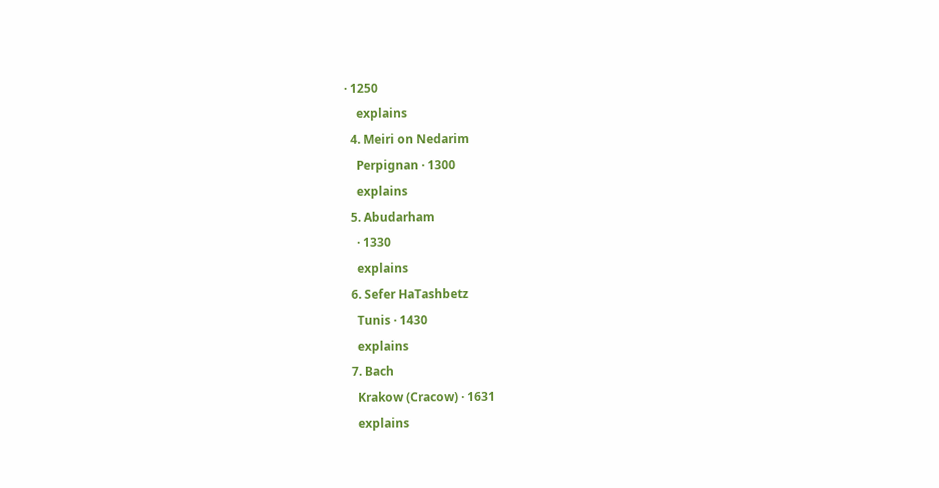· 1250
    explains
  4. Meiri on Nedarim
    Perpignan · 1300
    explains
  5. Abudarham
    · 1330
    explains
  6. Sefer HaTashbetz
    Tunis · 1430
    explains
  7. Bach
    Krakow (Cracow) · 1631
    explains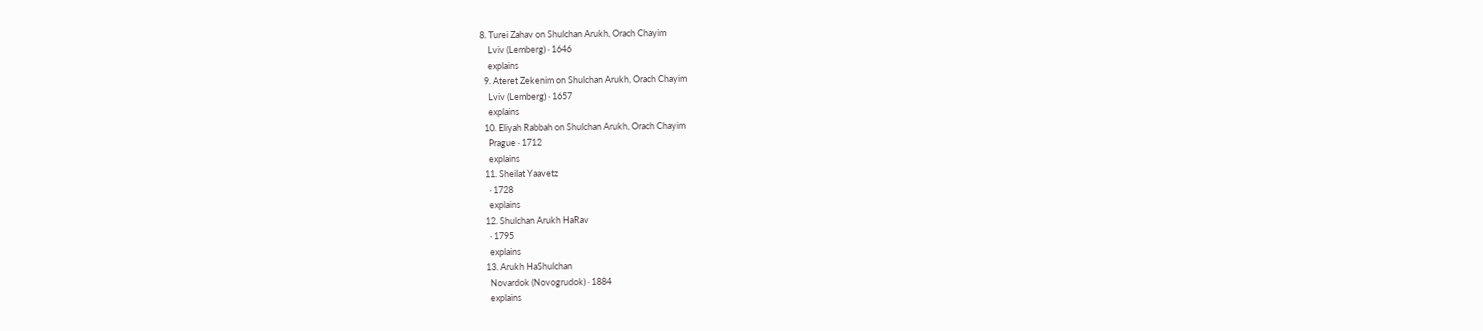8. Turei Zahav on Shulchan Arukh, Orach Chayim
    Lviv (Lemberg) · 1646
    explains
  9. Ateret Zekenim on Shulchan Arukh, Orach Chayim
    Lviv (Lemberg) · 1657
    explains
  10. Eliyah Rabbah on Shulchan Arukh, Orach Chayim
    Prague · 1712
    explains
  11. Sheilat Yaavetz
    · 1728
    explains
  12. Shulchan Arukh HaRav
    · 1795
    explains
  13. Arukh HaShulchan
    Novardok (Novogrudok) · 1884
    explains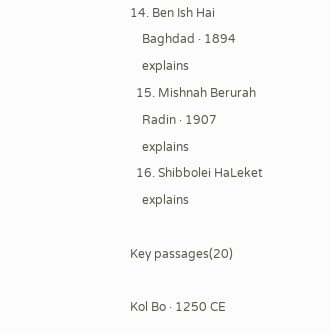14. Ben Ish Hai
    Baghdad · 1894
    explains
  15. Mishnah Berurah
    Radin · 1907
    explains
  16. Shibbolei HaLeket
    explains

Key passages(20)

Kol Bo · 1250 CE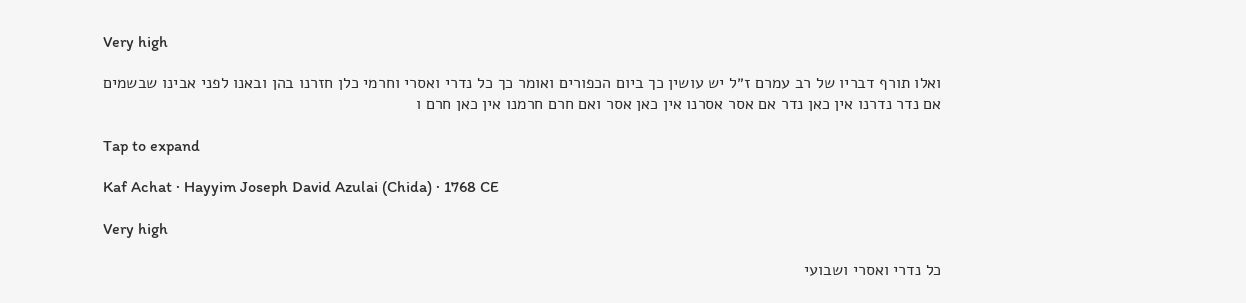Very high

ואלו תורף דבריו של רב עמרם ז״ל יש עושין כך ביום הכפורים ואומר כך כל נדרי ואסרי וחרמי כלן חזרנו בהן ובאנו לפני אבינו שבשמים אם נדר נדרנו אין כאן נדר אם אסר אסרנו אין כאן אסר ואם חרם חרמנו אין כאן חרם ו

Tap to expand

Kaf Achat · Hayyim Joseph David Azulai (Chida) · 1768 CE

Very high

כל נדרי ואסרי ושבועי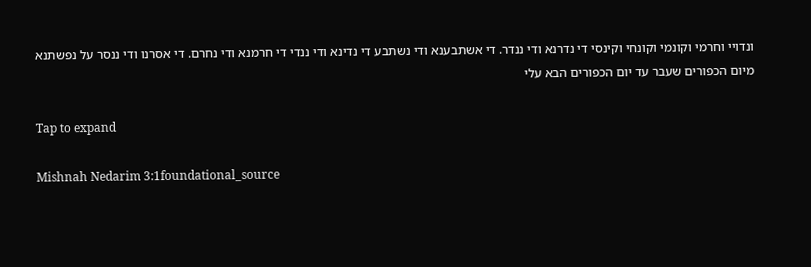ונדויי וחרמי וקונמי וקונחי וקינסי די נדרנא ודי ננדר. די אשתבענא ודי נשתבע די נדינא ודי ננדי די חרמנא ודי נחרם. די אסרנו ודי ננסר על נפשתנא מיום הכפורים שעבר עד יום הכפורים הבא עלי

Tap to expand

Mishnah Nedarim 3:1foundational_source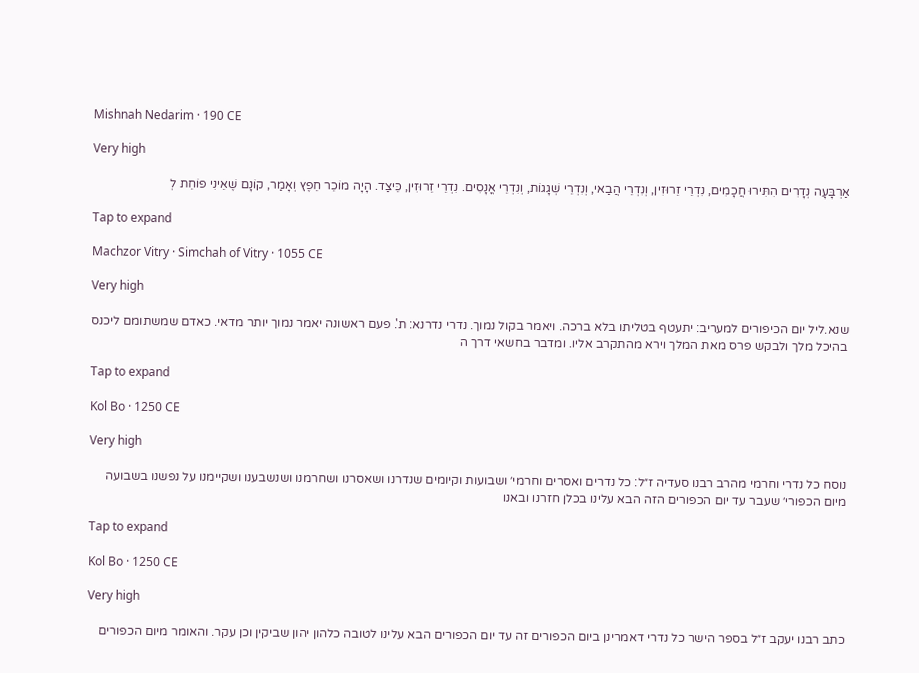Mishnah Nedarim · 190 CE

Very high

אַרְבָּעָה נְדָרִים הִתִּירוּ חֲכָמִים, נִדְרֵי זֵרוּזִין, וְנִדְרֵי הֲבַאי, וְנִדְרֵי שְׁגָגוֹת, וְנִדְרֵי אֳנָסִים. נִדְרֵי זֵרוּזִין, כֵּיצַד. הָיָה מוֹכֵר חֵפֶץ וְאָמַר, קוֹנָם שֶׁאֵינִי פוֹחֵת לְ

Tap to expand

Machzor Vitry · Simchah of Vitry · 1055 CE

Very high

שנא.ליל יום הכיפורים למעריב: יתעטף בטליתו בלא ברכה. ויאמר בקול נמוך. נדרי נדרנא: ת'. פעם ראשונה יאמר נמוך יותר מדאי. כאדם שמשתומם ליכנס בהיכל מלך ולבקש פרס מאת המלך וירא מהתקרב אליו. ומדבר בחשאי דרך ה

Tap to expand

Kol Bo · 1250 CE

Very high

נוסח כל נדרי וחרמי מהרב רבנו סעדיה ז״ל: כל נדרים ואסרים וחרמי׳ ושבועות וקיומים שנדרנו ושאסרנו ושחרמנו ושנשבענו ושקיימנו על נפשנו בשבועה מיום הכפורי׳ שעבר עד יום הכפורים הזה הבא עלינו בכלן חזרנו ובאנו

Tap to expand

Kol Bo · 1250 CE

Very high

כתב רבנו יעקב ז״ל בספר הישר כל נדרי דאמרינן ביום הכפורים זה עד יום הכפורים הבא עלינו לטובה כלהון יהון שביקין וכן עקר. והאומר מיום הכפורים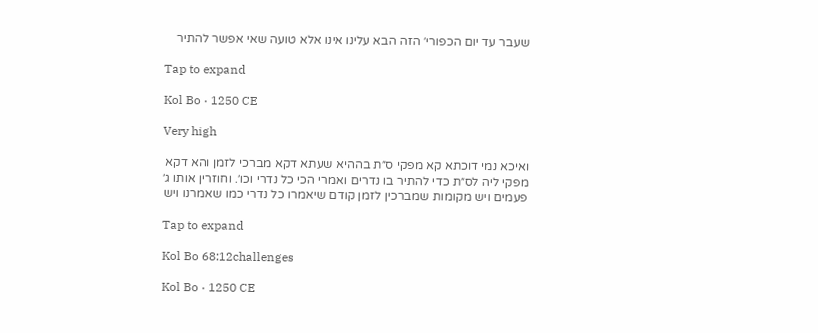שעבר עד יום הכפורי׳ הזה הבא עלינו אינו אלא טועה שאי אפשר להתיר

Tap to expand

Kol Bo · 1250 CE

Very high

ואיכא נמי דוכתא קא מפקי ס״ת בההיא שעתא דקא מברכי לזמן והא דקא מפקי ליה לס״ת כדי להתיר בו נדרים ואמרי הכי כל נדרי וכו׳. וחוזרין אותו ג׳ פעמים ויש מקומות שמברכין לזמן קודם שיאמרו כל נדרי כמו שאמרנו ויש

Tap to expand

Kol Bo 68:12challenges

Kol Bo · 1250 CE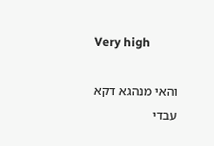Very high

והאי מנהגא דקא עבדי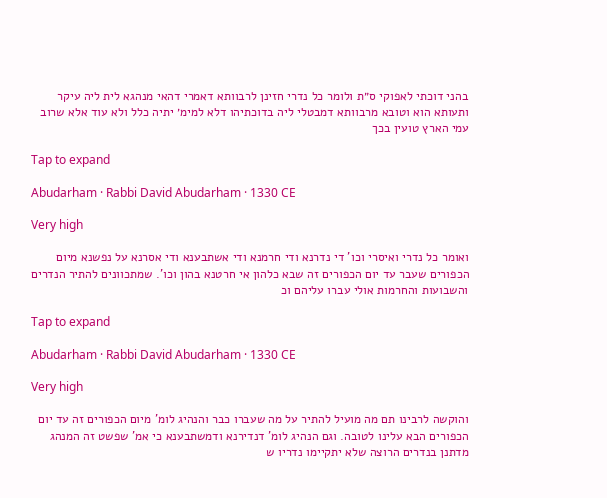בהני דוכתי לאפוקי ס״ת ולומר כל נדרי חזינן לרבוותא דאמרי דהאי מנהגא לית ליה עיקר ותעותא הוא וטובא מרבוותא דמבטלי ליה בדוכתיהו דלא למימ׳ יתיה כלל ולא עוד אלא שרוב עמי הארץ טועין בכך

Tap to expand

Abudarham · Rabbi David Abudarham · 1330 CE

Very high

ואומר כל נדרי ואיסרי וכו' די נדרנא ודי חרמנא ודי אשתבענא ודי אסרנא על נפשנא מיום הכפורים שעבר עד יום הכפורים זה שבא כלהון אי חרטנא בהון וכו'. שמתכוונים להתיר הנדרים והשבועות והחרמות אולי עברו עליהם וכ

Tap to expand

Abudarham · Rabbi David Abudarham · 1330 CE

Very high

והוקשה לרבינו תם מה מועיל להתיר על מה שעברו כבר והנהיג לומ' מיום הכפורים זה עד יום הכפורים הבא עלינו לטובה. וגם הנהיג לומ' דנדירנא ודמשתבענא כי אמ' שפשט זה המנהג מדתנן בנדרים הרוצה שלא יתקיימו נדריו ש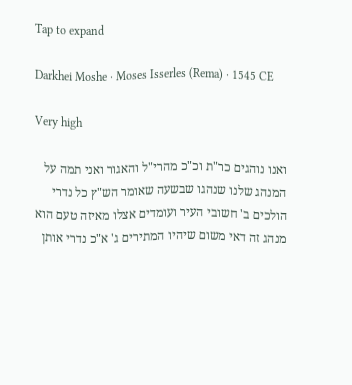Tap to expand

Darkhei Moshe · Moses Isserles (Rema) · 1545 CE

Very high

ואנו נוהגים כר"ת וכ"כ מהרי"ל והאגור ואני תמה על המנהג שלנו שנהגו שבשעה שאומר הש"ץ כל נדרי הולכים ב' חשובי העיר ועומדים אצלו מאיזה טעם הוא מנהג זה דאי משום שיהיו המתירים ג' א"כ נדרי אותן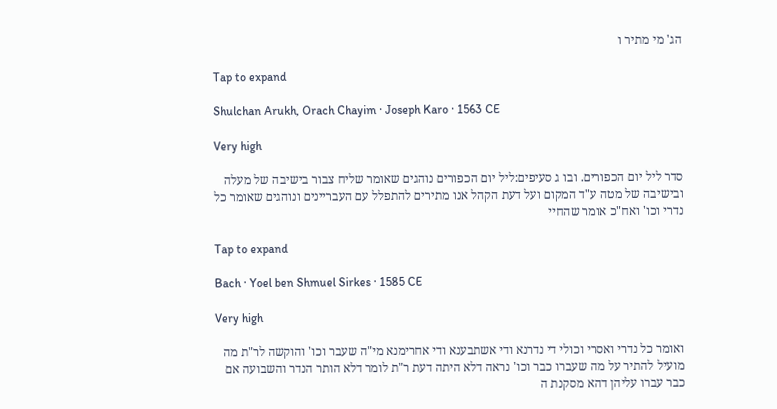הג' מי מתיר ו

Tap to expand

Shulchan Arukh, Orach Chayim · Joseph Karo · 1563 CE

Very high

סדר ליל יום הכפורים. ובו ג סעיפים:ליל יום הכפורים נוהגים שאומר שליח צבור בישיבה של מעלה ובישיבה של מטה ע"ד המקום ועל דעת הקהל אנו מתירים להתפלל עם העבריינים ונוהגים שאומר כל נדרי וכו' ואח"כ אומר שהחיי

Tap to expand

Bach · Yoel ben Shmuel Sirkes · 1585 CE

Very high

ואומר כל נדרי ואסרי וכולי די נדרנא ודי אשתבענא ודי אחרימנא מי"ה שעבר וכו' והוקשה לר"ת מה מועיל להתיר על מה שעברו כבר וכו' נראה דלא היתה דעת ר"ת לומר דלא הותר הנדר והשבועה אם כבר עברו עליהן דהא מסקנת ה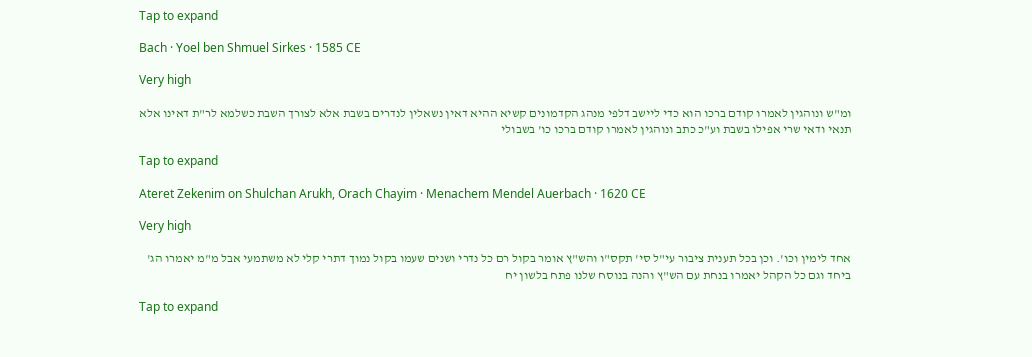Tap to expand

Bach · Yoel ben Shmuel Sirkes · 1585 CE

Very high

ומ"ש ונוהגין לאמרו קודם ברכו הוא כדי ליישב דלפי מנהג הקדמונים קשיא ההיא דאין נשאלין לנדרים בשבת אלא לצורך השבת כשלמא לר"ת דאינו אלא תנאי ודאי שרי אפילו בשבת וע"כ כתב ונוהגין לאמרו קודם ברכו כו' בשבולי

Tap to expand

Ateret Zekenim on Shulchan Arukh, Orach Chayim · Menachem Mendel Auerbach · 1620 CE

Very high

אחד לימין וכו'. וכן בכל תענית ציבור עי"ל סי' תקס"ו והש"ץ אומר בקול רם כל נדרי ושנים שעמו בקול נמוך דתרי קלי לא משתמעי אבל מ"מ יאמרו הג' ביחד וגם כל הקהל יאמרו בנחת עם הש"ץ והנה בנוסח שלנו פתח בלשון יח

Tap to expand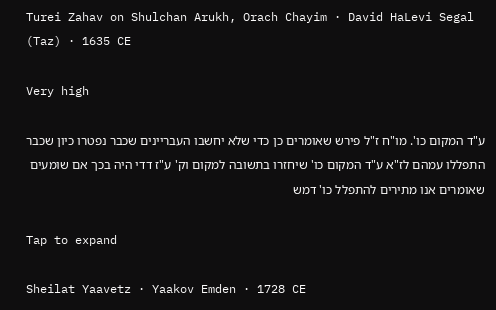Turei Zahav on Shulchan Arukh, Orach Chayim · David HaLevi Segal (Taz) · 1635 CE

Very high

ע"ד המקום כו'. מו"ח ז"ל פירש שאומרים כן כדי שלא יחשבו העבריינים שכבר נפטרו כיון שכבר התפללו עמהם לז"א ע"ד המקום כו' שיחזרו בתשובה למקום וק' ע"ז דדי היה בכך אם שומעים שאומרים אנו מתירים להתפלל כו' דמש

Tap to expand

Sheilat Yaavetz · Yaakov Emden · 1728 CE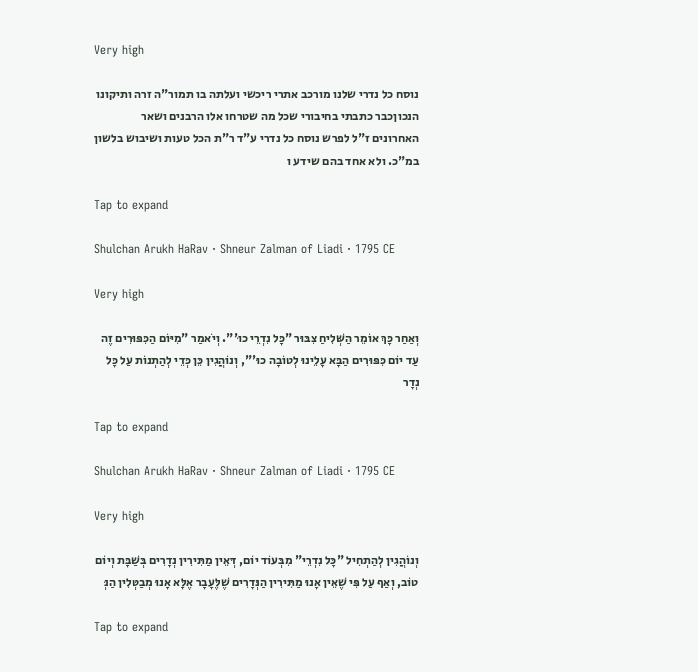Very high

נוסח כל נדרי שלנו מורכב אתרי ריכשי ועלתה בו תמור"ה זרה ותיקונו הנכוןכבר כתבתי בחיבורי שכל מה שטרחו אלו הרבנים ושאר האחרונים ז"ל לפרש נוסח כל נדרי ע"ד ר"ת הכל טעות ושיבוש בלשון במ"כ. ולא אחד בהם שידע ו

Tap to expand

Shulchan Arukh HaRav · Shneur Zalman of Liadi · 1795 CE

Very high

וְאַחַר כָּךְ אוֹמֵר הַשְּׁלִיחַ צִבּוּר "כָּל נִדְרֵי כוּ'". וְיֹאמַר "מִיּוֹם הַכִּפּוּרִים זֶה עַד יוֹם כִּפּוּרִים הַבָּא עָלֵינוּ לְטוֹבָה כוּ'", וְנוֹהֲגִין כֵּן כְּדֵי לְהַתְנוֹת עַל כָּל נְדָר

Tap to expand

Shulchan Arukh HaRav · Shneur Zalman of Liadi · 1795 CE

Very high

וְנוֹהֲגִין לְהַתְחִיל "כָּל נִדְרֵי" מִבְּעוֹד יוֹם, דְּאֵין מַתִּירִין נְדָרִים בְּשַׁבָּת וְיוֹם טוֹב, וְאַף עַל פִּי שֶׁאֵין אָנוּ מַתִּירִין הַנְּדָרִים שֶׁלֶּעָבָר אֶלָּא אָנוּ מְבַטְּלִין הַנְּ

Tap to expand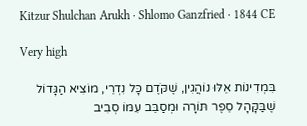Kitzur Shulchan Arukh · Shlomo Ganzfried · 1844 CE

Very high

בִּמְדִינוֹת אֵלּוּ נוֹהֲגִין, שֶׁקֹּדֶם כָּל נִדְרֵי, מוֹצִיא הַגָּדוֹל שֶׁבַּקָּהָל סֵפֶר תּוֹרָה וּמְסַבֵּב עִמּוֹ סְבִיב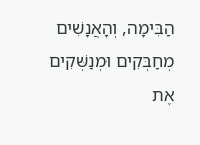הַבִּימָה, וְהָאֲנָשִׁים מְחַבְּקִים וּמְנַשְּׁקִים אֶת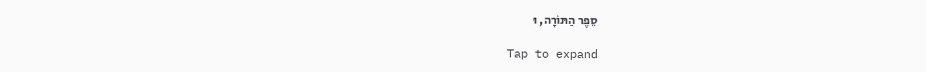סֵפֶר הַתּוֹרָה, וּ

Tap to expand